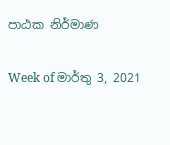පාඨක නිර්මාණ

Week of මාර්තු 3, 2021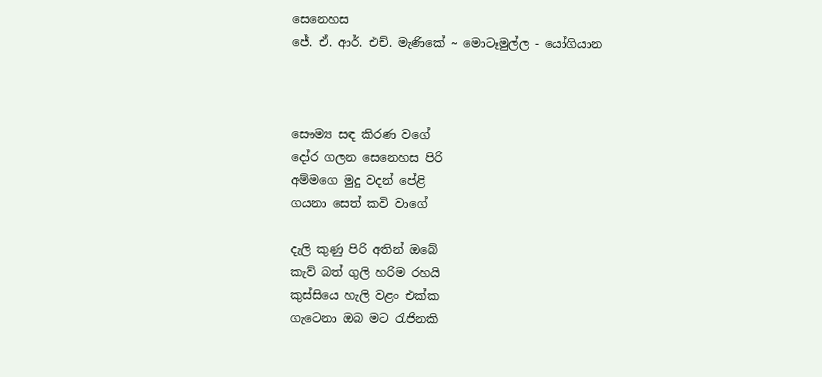සෙනෙහස
ජේ. ඒ. ආර්. එච්. මැණිකේ ~ මොටෑමුල්ල - යෝගියාන



සෞම්‍ය සඳ කිරණ වගේ
දෝර ගලන සෙනෙහස පිරි
අම්මගෙ මුදු වදන් පේළි
ගයනා සෙත් කවි වාගේ

දැලි කුණු පිරි අතින් ඔබේ
කැව් බත් ගුලි හරිම රහයි
කුස්සියෙ හැලි වළං එක්ක
ගැටෙනා ඔබ මට රැජිනකි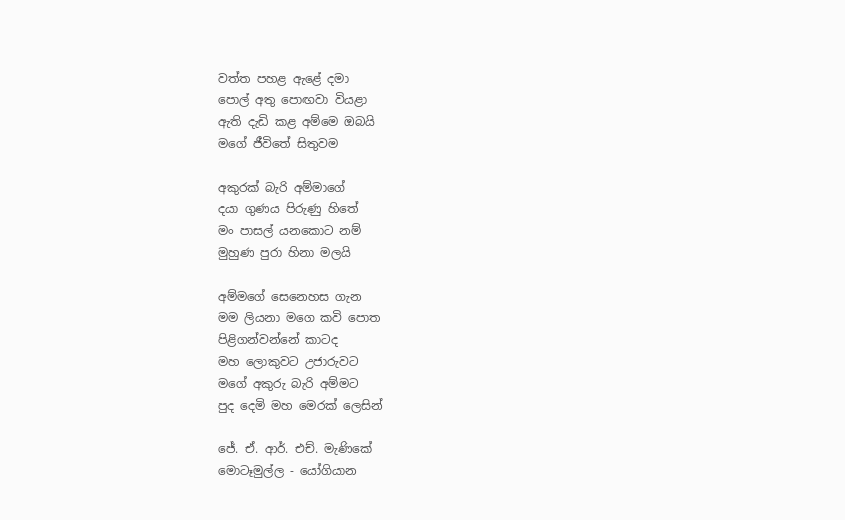වත්ත පහළ ඇළේ දමා
පොල් අතු පොඟවා වියළා
ඇති දැඩි කළ අම්මෙ ඔබයි
මගේ ජීවිතේ සිතුවම

අකුරක් බැරි අම්මාගේ
දයා ගුණය පිරුණු හිතේ
මං පාසල් යනකොට නම්
මුහුණ පුරා හිනා මලයි

අම්මගේ සෙනෙහස ගැන
මම ලියනා මගෙ කවි පොත
පිළිගන්වන්නේ කාටද
මහ ලොකුවට උජාරුවට
මගේ අකුරු බැරි අම්මට
පුද දෙමි මහ මෙරක් ලෙසින්

ජේ. ඒ. ආර්. එච්. මැණිකේ
මොටෑමුල්ල - යෝගියාන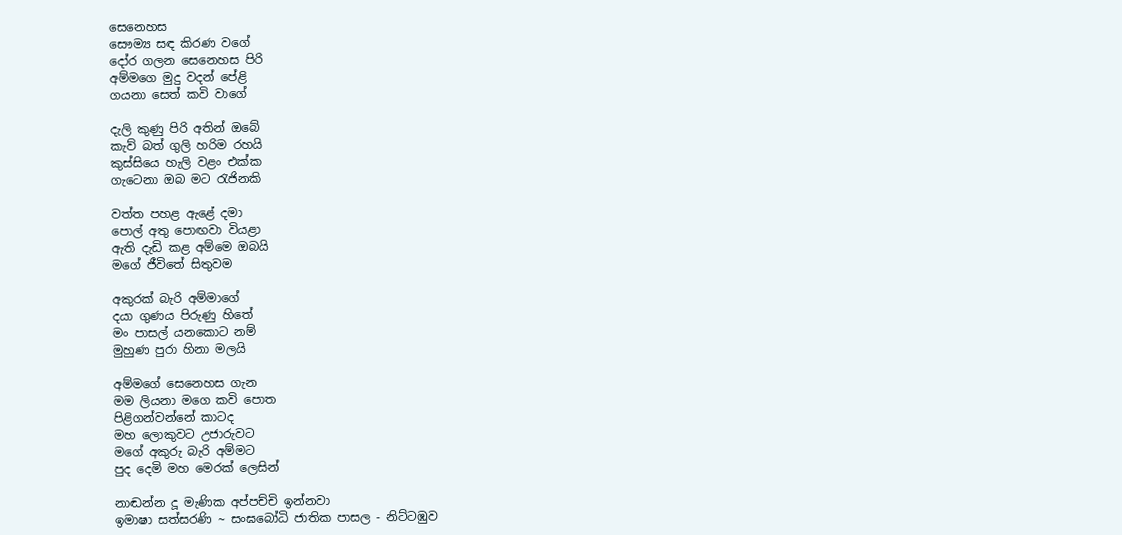සෙනෙහස
සෞම්‍ය සඳ කිරණ වගේ
දෝර ගලන සෙනෙහස පිරි
අම්මගෙ මුදු වදන් පේළි
ගයනා සෙත් කවි වාගේ

දැලි කුණු පිරි අතින් ඔබේ
කැව් බත් ගුලි හරිම රහයි
කුස්සියෙ හැලි වළං එක්ක
ගැටෙනා ඔබ මට රැජිනකි

වත්ත පහළ ඇළේ දමා
පොල් අතු පොඟවා වියළා
ඇති දැඩි කළ අම්මෙ ඔබයි
මගේ ජීවිතේ සිතුවම

අකුරක් බැරි අම්මාගේ
දයා ගුණය පිරුණු හිතේ
මං පාසල් යනකොට නම්
මුහුණ පුරා හිනා මලයි

අම්මගේ සෙනෙහස ගැන
මම ලියනා මගෙ කවි පොත
පිළිගන්වන්නේ කාටද
මහ ලොකුවට උජාරුවට
මගේ අකුරු බැරි අම්මට
පුද දෙමි මහ මෙරක් ලෙසින්

නාඬන්න දූ මැණික අප්පච්චි ඉන්නවා
ඉමාෂා සත්සරණි ~ සංඝබෝධි ජාතික පාසල - නිට්ටඹුව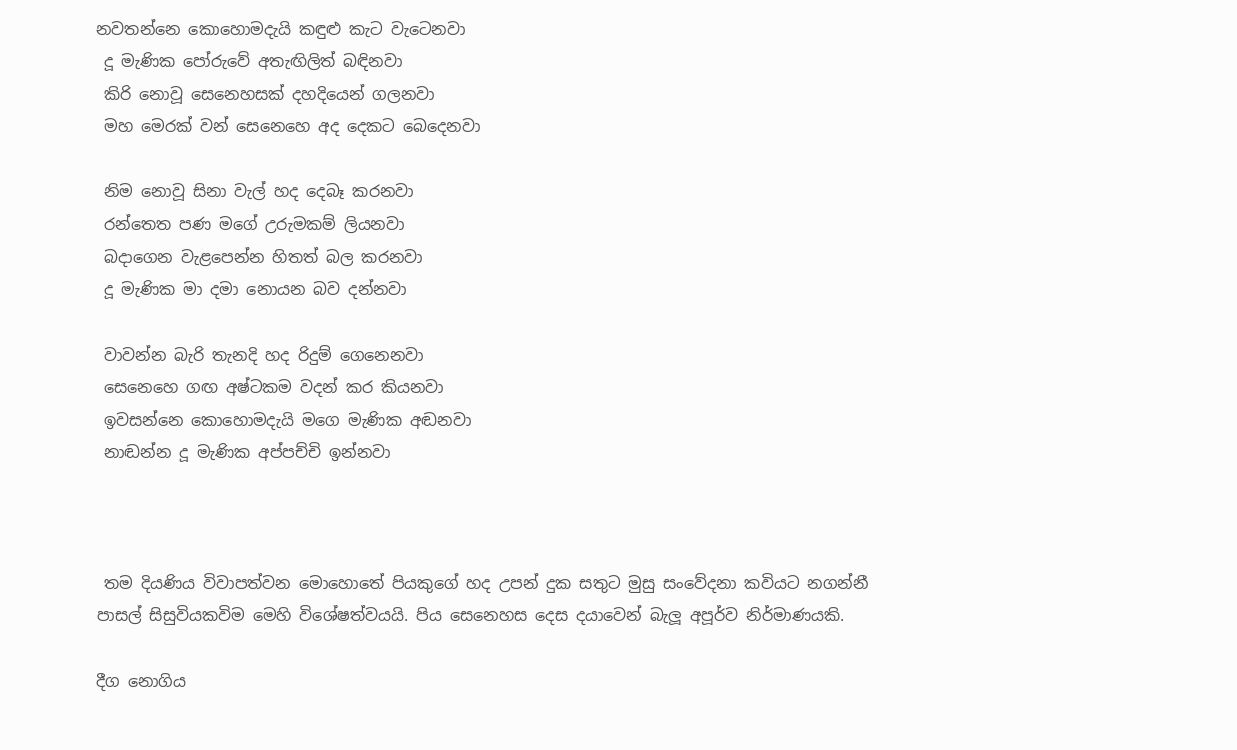නවතන්නෙ කොහොමදැයි කඳුළු කැට වැටෙනවා
 දූ මැණික පෝරුවේ අතැඟිලිත් බඳිනවා
 කිරි නොවූ සෙනෙහසක් දහදියෙන් ගලනවා
 මහ මෙරක් වන් සෙනෙහෙ අද දෙකට බෙදෙනවා

 නිම නොවූ සිනා වැල් හද දෙබෑ කරනවා
 රන්තෙත පණ මගේ උරුමකම් ලියනවා
 බදාගෙන වැළපෙන්න හිතත් බල කරනවා
 දූ මැණික මා දමා නොයන බව දන්නවා

 වාවන්න බැරි තැනදි හද රිදුම් ගෙනෙනවා
 සෙනෙහෙ ගඟ අෂ්ටකම වදන් කර කියනවා
 ඉවසන්නෙ කොහොමදැයි මගෙ මැණික අඬනවා
 නාඬන්න දූ මැණික අප්පච්චි ඉන්නවා



 තම දියණිය විවාපත්වන මොහොතේ පියකුගේ හද උපන් දුක සතුට මුසු සංවේදනා කවියට නගන්නී පාසල් සිසුවියකවිම මෙහි විශේෂත්වයයි. පිය සෙනෙහස දෙස දයාවෙන් බැලූ අපූර්ව නිර්මාණයකි.

දීග නොගිය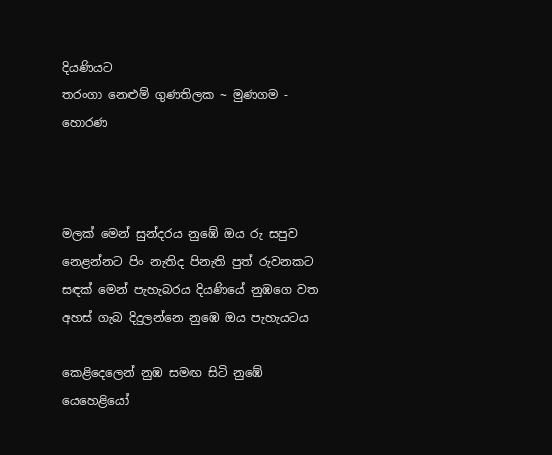දියණියට
තරංගා නෙළුම් ගුණතිලක ~ මුණගම - හොරණ



මලක් මෙන් සුන්දරය නුඹේ ඔය රු සපුව
නෙළන්නට පිං නැතිද පිනැති පුත් රුවනකට
සඳක් මෙන් පැහැබරය දියණියේ නුඹගෙ වත
අහස් ගැබ දිදුලන්නෙ නුඹෙ ඔය පැහැයටය

කෙළිදෙලෙන් නුඹ සමඟ සිටි නුඹේ යෙහෙළියෝ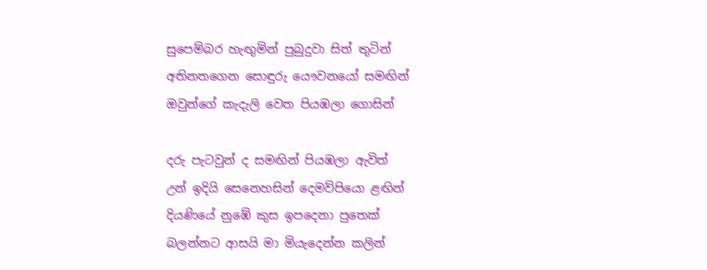සුපෙම්බර හැඟුමින් පුබුදුවා සිත් තුටින්
අතිනතගෙන සොඳුරු යෞවනයෝ සමඟින්
ඔවුන්ගේ කැදැලි වෙත පියඹලා ගොසින්

දරු පැටවුන් ද සමඟින් පියඹලා ඇවිත්
උන් ඉදියි සෙනෙහසින් දෙමව්පියො ළඟින්
දියණියේ නුඹේ කුස ඉපදෙනා පුතෙක්
බලන්නට ආසයි මා මියැදෙන්න කලින්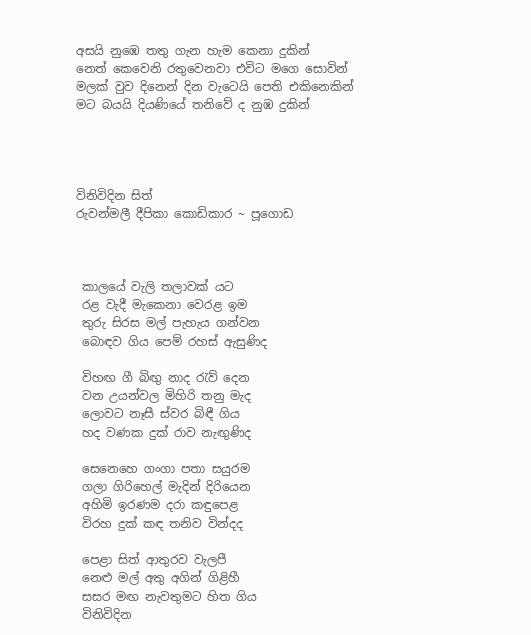අසයි නුඹෙ තතු ගැන හැම කෙනා දුකින්
නෙත් කෙවෙනි රතුවෙනවා එවිට මගෙ සොවින්
මලක් වුව දිනෙන් දින වැටෙයි පෙති එකිනෙකින්
මට බයයි දියණියේ තනිවේ ද නුඹ දුකින්




විනිවිදින සිත්
රුවන්මලී දීපිකා කොඩිකාර ~ පූගොඩ



 කාලයේ වැලි තලාවක් යට
 රළ වැදී මැකෙනා වෙරළ ඉම
 තුරු සිරස මල් පැහැය ගන්වන
 බොඳව ගිය පෙම් රහස් ඇසුණිද

 විහඟ ගී බිඟු නාද රැව් දෙන
 වන උයන්වල මිහිරි තනු මැද
 ලොවට නෑසී ස්වර බිඳී ගිය
 හද වණක දුක් රාව නැඟුණිද

 සෙනෙහෙ ගංගා පතා සයුරම
 ගලා ගිරිහෙල් මැදින් දිරියෙන
 අහිමි ඉරණම දරා කඳුපෙළ
 විරහ දුක් කඳ තනිව වින්දද

 පෙළා සිත් ආතුරව වැලපී
 නෙළු මල් අතු අගින් ගිළිහී
 සසර මඟ නැවතුමට හිත ගිය
 විනිවිදින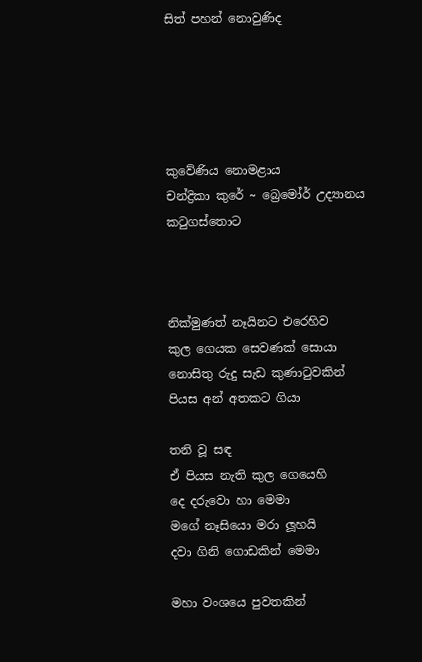සිත් පහන් නොවුණිද





කුවේණිය නොමළාය
චන්ද්‍රිකා කුරේ ~ බ්‍රෙමෝර් උද්‍යානය කටුගස්තොට



නික්මුණත් නෑයිනට එරෙහිව
කුල ගෙයක සෙවණක් සොයා
නොසිතු රුදු සැඩ කුණාටුවකින්
පියස අන් අතකට ගියා

තනි වූ සඳ
ඒ පියස නැති කුල ගෙයෙහි
දෙ දරුවො හා මෙමා
මගේ නෑසියො මරා ලූහයි
දවා ගිනි ගොඩකින් මෙමා

මහා වංශයෙ පුවතකින්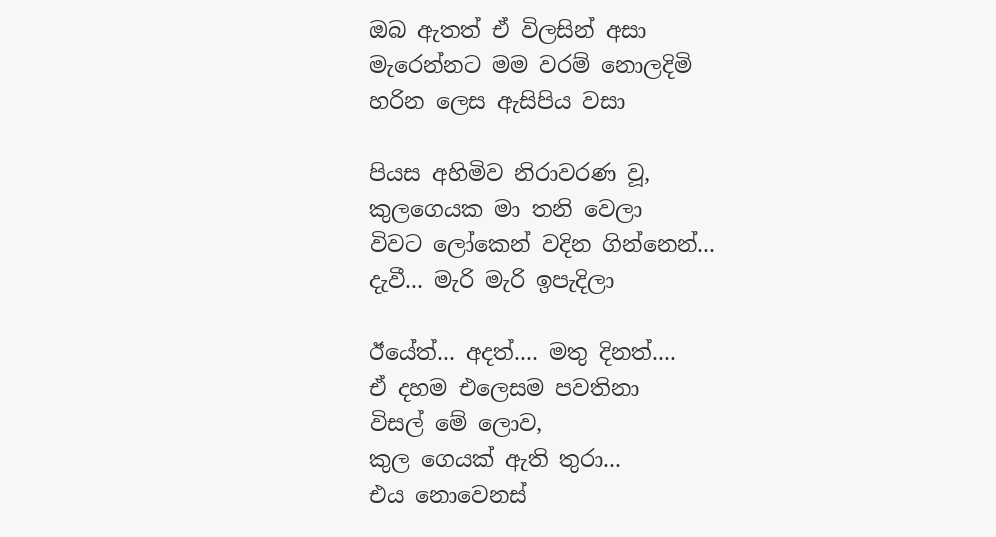ඔබ ඇතත් ඒ විලසින් අසා
මැරෙන්නට මම වරම් නොලදිමි
හරින ලෙස ඇසිපිය වසා

පියස අහිමිව නිරාවරණ වූ,
කුලගෙයක මා තනි වෙලා
විවට ලෝකෙන් වදින ගින්නෙන්...
දැවී... මැරි මැරි ඉපැදිලා

ඊයේත්... අදත්.... මතු දිනත්....
ඒ දහම එලෙසම පවතිනා
විසල් මේ ලොව,
කුල ගෙයක් ඇති තුරා...
එය නොවෙනස්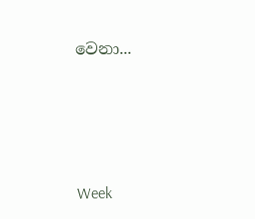වෙනා...




Week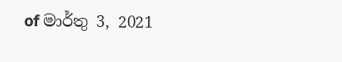of මාර්තු 3, 2021